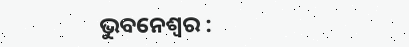ଭୁବନେଶ୍ବର :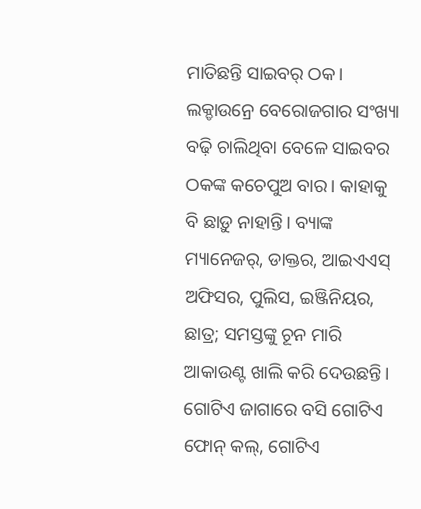ମାତିଛନ୍ତି ସାଇବର୍ ଠକ। ଲକ୍ଡାଉନ୍ରେ ବେରୋଜଗାର ସଂଖ୍ୟା ବଢ଼ି ଚାଲିଥିବା ବେଳେ ସାଇବର ଠକଙ୍କ କଚେପୁଅ ବାର। କାହାକୁ ବି ଛାଡ଼ୁ ନାହାନ୍ତି। ବ୍ୟାଙ୍କ ମ୍ୟାନେଜର୍, ଡାକ୍ତର, ଆଇଏଏସ୍ ଅଫିସର, ପୁଲିସ, ଇଞ୍ଜିନିୟର, ଛାତ୍ର; ସମସ୍ତଙ୍କୁ ଚୂନ ମାରି ଆକାଉଣ୍ଟ ଖାଲି କରି ଦେଉଛନ୍ତି। ଗୋଟିଏ ଜାଗାରେ ବସି ଗୋଟିଏ ଫୋନ୍ କଲ୍, ଗୋଟିଏ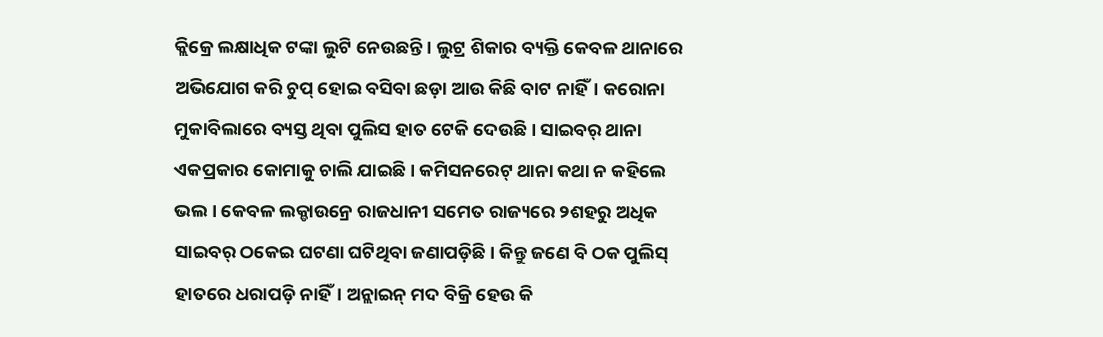କ୍ଲିକ୍ରେ ଲକ୍ଷାଧିକ ଟଙ୍କା ଲୁଟି ନେଉଛନ୍ତି। ଲୁଟ୍ର ଶିକାର ବ୍ୟକ୍ତି କେବଳ ଥାନାରେ ଅଭିଯୋଗ କରି ଚୁପ୍ ହୋଇ ବସିବା ଛଡ଼ା ଆଉ କିଛି ବାଟ ନାହିଁ। କରୋନା ମୁକାବିଲାରେ ବ୍ୟସ୍ତ ଥିବା ପୁଲିସ ହାତ ଟେକି ଦେଉଛି। ସାଇବର୍ ଥାନା ଏକପ୍ରକାର କୋମାକୁ ଚାଲି ଯାଇଛି। କମିସନରେଟ୍ ଥାନା କଥା ନ କହିଲେ ଭଲ। କେବଳ ଲକ୍ଡାଉନ୍ରେ ରାଜଧାନୀ ସମେତ ରାଜ୍ୟରେ ୨ଶହରୁ ଅଧିକ ସାଇବର୍ ଠକେଇ ଘଟଣା ଘଟିଥିବା ଜଣାପଡ଼ିଛି। କିନ୍ତୁ ଜଣେ ବି ଠକ ପୁଲିସ୍ ହାତରେ ଧରାପଡ଼ି ନାହିଁ। ଅନ୍ଲାଇନ୍ ମଦ ବିକ୍ରି ହେଉ କି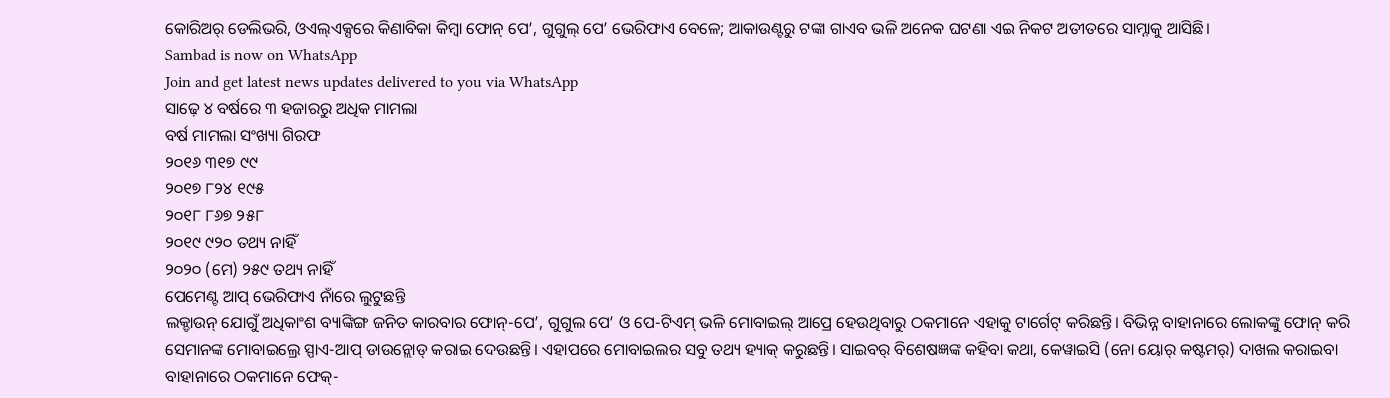କୋରିଅର୍ ଡେଲିଭରି, ଓଏଲ୍ଏକ୍ସରେ କିଣାବିକା କିମ୍ବା ଫୋନ୍ ପେ’, ଗୁଗୁଲ୍ ପେ’ ଭେରିଫାଏ ବେଳେ; ଆକାଉଣ୍ଟରୁ ଟଙ୍କା ଗାଏବ ଭଳି ଅନେକ ଘଟଣା ଏଇ ନିକଟ ଅତୀତରେ ସାମ୍ନାକୁ ଆସିଛି।
Sambad is now on WhatsApp
Join and get latest news updates delivered to you via WhatsApp
ସାଢ଼େ ୪ ବର୍ଷରେ ୩ ହଜାରରୁ ଅଧିକ ମାମଲା
ବର୍ଷ ମାମଲା ସଂଖ୍ୟା ଗିରଫ
୨୦୧୬ ୩୧୭ ୯୯
୨୦୧୭ ୮୨୪ ୧୯୫
୨୦୧୮ ୮୬୭ ୨୫୮
୨୦୧୯ ୯୨୦ ତଥ୍ୟ ନାହିଁ
୨୦୨୦ (ମେ) ୨୫୯ ତଥ୍ୟ ନାହିଁ
ପେମେଣ୍ଟ ଆପ୍ ଭେରିଫାଏ ନାଁରେ ଲୁଟୁଛନ୍ତି
ଲକ୍ଡାଉନ୍ ଯୋଗୁଁ ଅଧିକାଂଶ ବ୍ୟାଙ୍କିଙ୍ଗ ଜନିତ କାରବାର ଫୋନ୍-ପେ’, ଗୁଗୁଲ ପେ’ ଓ ପେ-ଟିଏମ୍ ଭଳି ମୋବାଇଲ୍ ଆପ୍ରେ ହେଉଥିବାରୁ ଠକମାନେ ଏହାକୁ ଟାର୍ଗେଟ୍ କରିଛନ୍ତି। ବିଭିନ୍ନ ବାହାନାରେ ଲୋକଙ୍କୁ ଫୋନ୍ କରି ସେମାନଙ୍କ ମୋବାଇଲ୍ରେ ସ୍ପାଏ-ଆପ୍ ଡାଉନ୍ଲୋଡ୍ କରାଇ ଦେଉଛନ୍ତି। ଏହାପରେ ମୋବାଇଲର ସବୁ ତଥ୍ୟ ହ୍ୟାକ୍ କରୁଛନ୍ତି। ସାଇବର୍ ବିଶେଷଜ୍ଞଙ୍କ କହିବା କଥା, କେୱାଇସି (ନୋ ୟୋର୍ କଷ୍ଟମର୍) ଦାଖଲ କରାଇବା ବାହାନାରେ ଠକମାନେ ଫେକ୍-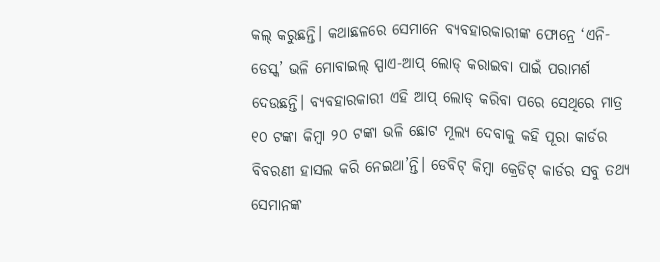କଲ୍ କରୁଛନ୍ତି। କଥାଛଳରେ ସେମାନେ ବ୍ୟବହାରକାରୀଙ୍କ ଫୋନ୍ରେ ‘ଏନି-ଡେସ୍କ’ ଭଳି ମୋବାଇଲ୍ ସ୍ପାଏ-ଆପ୍ ଲୋଡ୍ କରାଇବା ପାଇଁ ପରାମର୍ଶ ଦେଉଛନ୍ତି। ବ୍ୟବହାରକାରୀ ଏହି ଆପ୍ ଲୋଡ୍ କରିବା ପରେ ସେଥିରେ ମାତ୍ର ୧୦ ଟଙ୍କା କିମ୍ବା ୨୦ ଟଙ୍କା ଭଳି ଛୋଟ ମୂଲ୍ୟ ଦେବାକୁ କହି ପୂରା କାର୍ଡର ବିବରଣୀ ହାସଲ କରି ନେଇଥା’ନ୍ତି। ଡେବିଟ୍ କିମ୍ବା କ୍ରେଡିଟ୍ କାର୍ଡର ସବୁ ତଥ୍ୟ ସେମାନଙ୍କ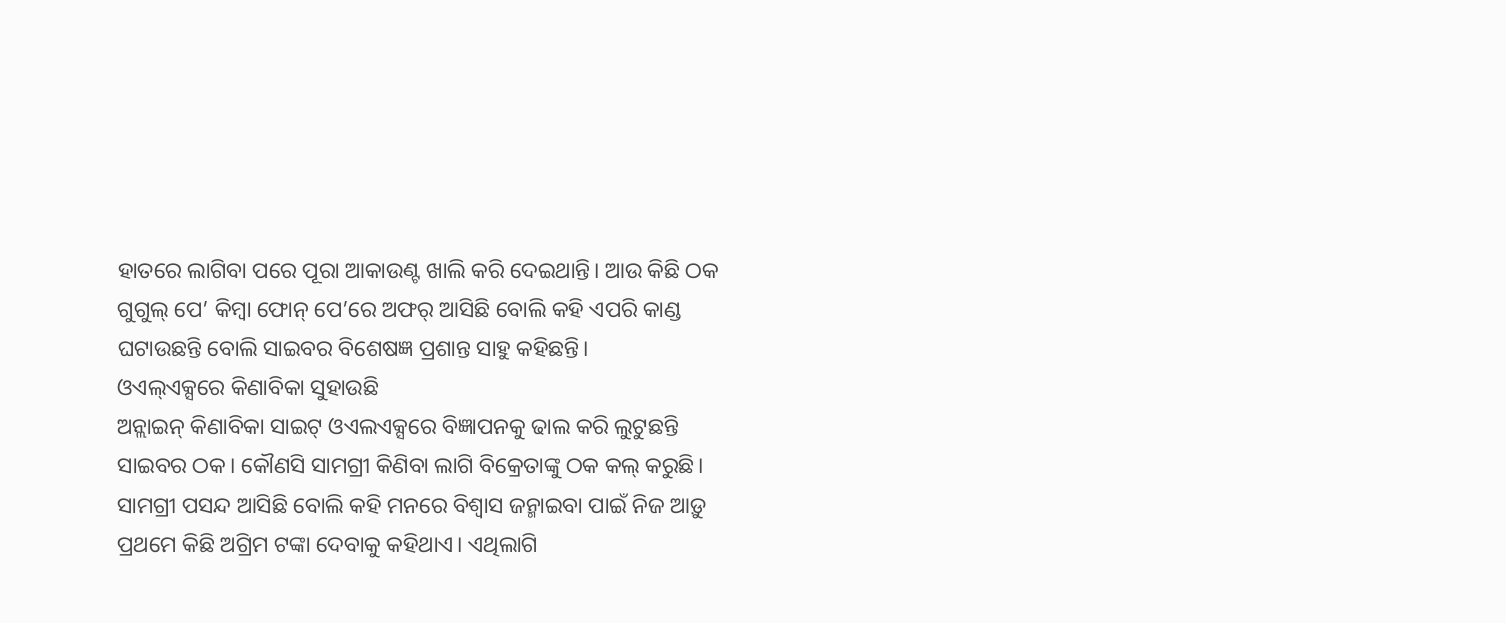ହାତରେ ଲାଗିବା ପରେ ପୂରା ଆକାଉଣ୍ଟ ଖାଲି କରି ଦେଇଥାନ୍ତି। ଆଉ କିଛି ଠକ ଗୁଗୁଲ୍ ପେ’ କିମ୍ବା ଫୋନ୍ ପେ’ରେ ଅଫର୍ ଆସିଛି ବୋଲି କହି ଏପରି କାଣ୍ଡ ଘଟାଉଛନ୍ତି ବୋଲି ସାଇବର ବିଶେଷଜ୍ଞ ପ୍ରଶାନ୍ତ ସାହୁ କହିଛନ୍ତି।
ଓଏଲ୍ଏକ୍ସରେ କିଣାବିକା ସୁହାଉଛି
ଅନ୍ଲାଇନ୍ କିଣାବିକା ସାଇଟ୍ ଓଏଲଏକ୍ସରେ ବିଜ୍ଞାପନକୁ ଢାଲ କରି ଲୁଟୁଛନ୍ତି ସାଇବର ଠକ। କୌଣସି ସାମଗ୍ରୀ କିଣିବା ଲାଗି ବିକ୍ରେତାଙ୍କୁ ଠକ କଲ୍ କରୁଛି। ସାମଗ୍ରୀ ପସନ୍ଦ ଆସିଛି ବୋଲି କହି ମନରେ ବିଶ୍ବାସ ଜନ୍ମାଇବା ପାଇଁ ନିଜ ଆଡ଼ୁ ପ୍ରଥମେ କିଛି ଅଗ୍ରିମ ଟଙ୍କା ଦେବାକୁ କହିଥାଏ। ଏଥିଲାଗି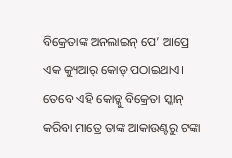ବିକ୍ରେତାଙ୍କ ଅନଲାଇନ୍ ପେ’ ଆପ୍ରେ ଏକ କ୍ୟୁଆର୍ କୋଡ୍ ପଠାଇଥାଏ। ତେବେ ଏହି କୋଡ୍କୁ ବିକ୍ରେତା ସ୍କାନ୍ କରିବା ମାତ୍ରେ ତାଙ୍କ ଆକାଉଣ୍ଟରୁ ଟଙ୍କା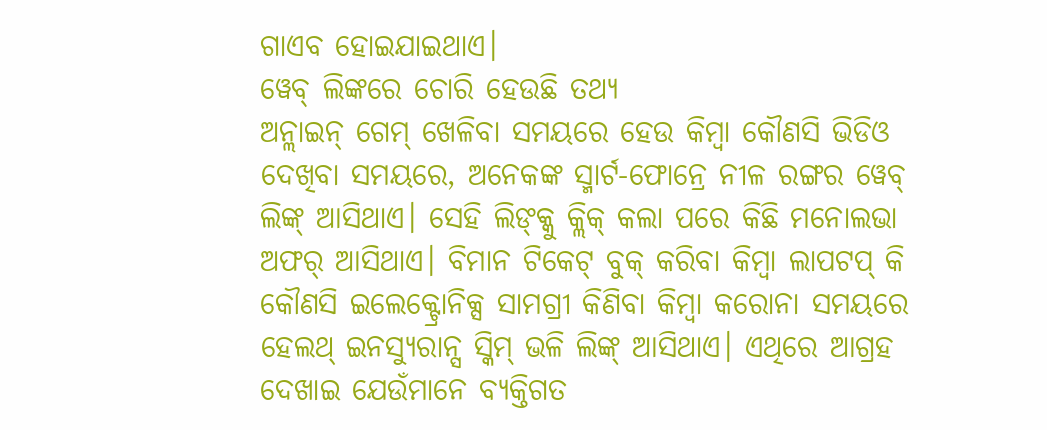ଗାଏବ ହୋଇଯାଇଥାଏ।
ୱେବ୍ ଲିଙ୍କରେ ଚୋରି ହେଉଛି ତଥ୍ୟ
ଅନ୍ଲାଇନ୍ ଗେମ୍ ଖେଳିବା ସମୟରେ ହେଉ କିମ୍ବା କୌଣସି ଭିଡିଓ ଦେଖିବା ସମୟରେ, ଅନେକଙ୍କ ସ୍ମାର୍ଟ-ଫୋନ୍ରେ ନୀଳ ରଙ୍ଗର ୱେବ୍ ଲିଙ୍କ୍ ଆସିଥାଏ। ସେହି ଲିଙ୍କ୍କୁ କ୍ଲିକ୍ କଲା ପରେ କିଛି ମନୋଲଭା ଅଫର୍ ଆସିଥାଏ। ବିମାନ ଟିକେଟ୍ ବୁକ୍ କରିବା କିମ୍ବା ଲାପଟପ୍ କି କୌଣସି ଇଲେକ୍ଟ୍ରୋନିକ୍ସ ସାମଗ୍ରୀ କିଣିବା କିମ୍ବା କରୋନା ସମୟରେ ହେଲଥ୍ ଇନସ୍ୟୁରାନ୍ସ ସ୍କିମ୍ ଭଳି ଲିଙ୍କ୍ ଆସିଥାଏ। ଏଥିରେ ଆଗ୍ରହ ଦେଖାଇ ଯେଉଁମାନେ ବ୍ୟକ୍ତିଗତ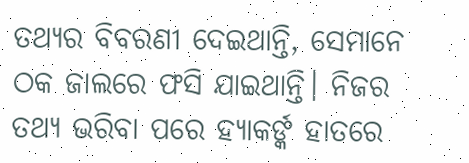ତଥ୍ୟର ବିବରଣୀ ଦେଇଥାନ୍ତି, ସେମାନେ ଠକ ଜାଲରେ ଫସି ଯାଇଥାନ୍ତି। ନିଜର ତଥ୍ୟ ଭରିବା ପରେ ହ୍ୟାକର୍ଙ୍କ ହାତରେ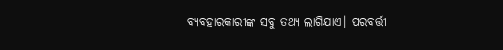ବ୍ୟବହାରକାରୀଙ୍କ ସବୁ ତଥ୍ୟ ଲାଗିଯାଏ। ପରବର୍ତ୍ତୀ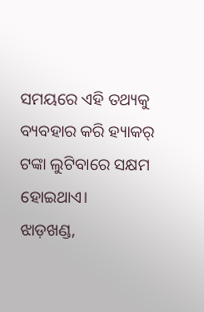ସମୟରେ ଏହି ତଥ୍ୟକୁ ବ୍ୟବହାର କରି ହ୍ୟାକର୍ ଟଙ୍କା ଲୁଟିବାରେ ସକ୍ଷମ ହୋଇଥାଏ।
ଝାଡ଼ଖଣ୍ଡ,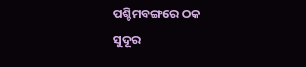ପଶ୍ଚିମବଙ୍ଗରେ ଠକ
ସୁଦୂର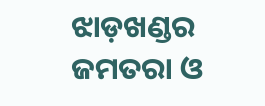ଝାଡ଼ଖଣ୍ଡର ଜମତରା ଓ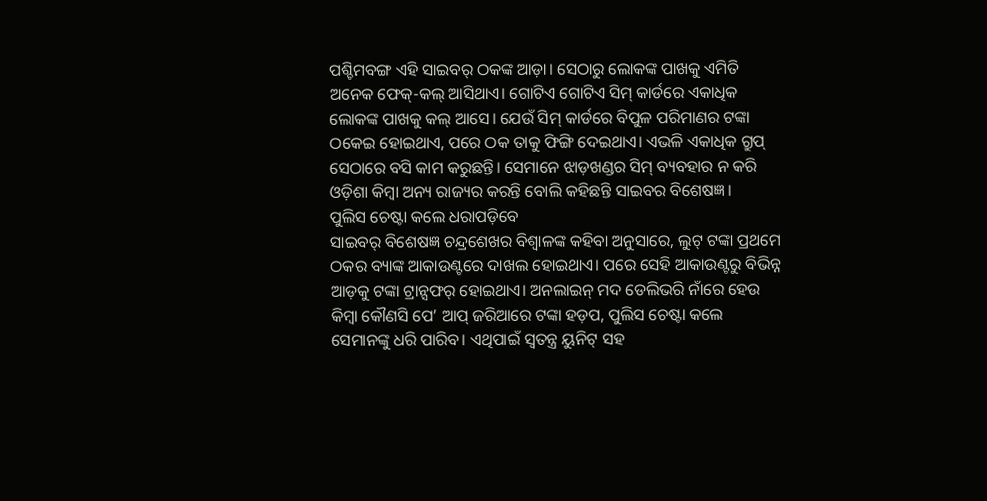ପଶ୍ଚିମବଙ୍ଗ ଏହି ସାଇବର୍ ଠକଙ୍କ ଆଡ଼ା। ସେଠାରୁ ଲୋକଙ୍କ ପାଖକୁ ଏମିତି ଅନେକ ଫେକ୍-କଲ୍ ଆସିଥାଏ। ଗୋଟିଏ ଗୋଟିଏ ସିମ୍ କାର୍ଡରେ ଏକାଧିକ ଲୋକଙ୍କ ପାଖକୁ କଲ୍ ଆସେ। ଯେଉଁ ସିମ୍ କାର୍ଡରେ ବିପୁଳ ପରିମାଣର ଟଙ୍କା ଠକେଇ ହୋଇଥାଏ, ପରେ ଠକ ତାକୁ ଫିଙ୍ଗି ଦେଇଥାଏ। ଏଭଳି ଏକାଧିକ ଗ୍ରୁପ୍ ସେଠାରେ ବସି କାମ କରୁଛନ୍ତି। ସେମାନେ ଝାଡ଼ଖଣ୍ଡର ସିମ୍ ବ୍ୟବହାର ନ କରି ଓଡ଼ିଶା କିମ୍ବା ଅନ୍ୟ ରାଜ୍ୟର କରନ୍ତି ବୋଲି କହିଛନ୍ତି ସାଇବର ବିଶେଷଜ୍ଞ।
ପୁଲିସ ଚେଷ୍ଟା କଲେ ଧରାପଡ଼ିବେ
ସାଇବର୍ ବିଶେଷଜ୍ଞ ଚନ୍ଦ୍ରଶେଖର ବିଶ୍ବାଳଙ୍କ କହିବା ଅନୁସାରେ, ଲୁଟ୍ ଟଙ୍କା ପ୍ରଥମେ ଠକର ବ୍ୟାଙ୍କ ଆକାଉଣ୍ଟରେ ଦାଖଲ ହୋଇଥାଏ। ପରେ ସେହି ଆକାଉଣ୍ଟରୁ ବିଭିନ୍ନ ଆଡ଼କୁ ଟଙ୍କା ଟ୍ରାନ୍ସଫର୍ ହୋଇଥାଏ। ଅନଲାଇନ୍ ମଦ ଡେଲିଭରି ନାଁରେ ହେଉ କିମ୍ବା କୌଣସି ପେ’ ଆପ୍ ଜରିଆରେ ଟଙ୍କା ହଡ଼ପ, ପୁଲିସ ଚେଷ୍ଟା କଲେ ସେମାନଙ୍କୁ ଧରି ପାରିବ। ଏଥିପାଇଁ ସ୍ବତନ୍ତ୍ର ୟୁନିଟ୍ ସହ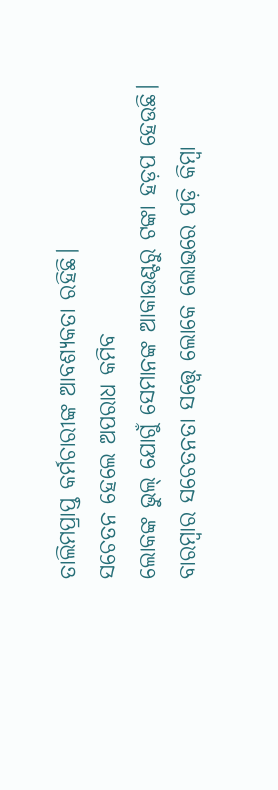ତାଲିମପ୍ରାପ୍ତ କର୍ମଚାରୀଙ୍କ ଆବଶ୍ୟକତା ରହିଛି।
ସଚେତନ ହେଲେ ଅପରାଧ କମିବ
ଲୋକଙ୍କ ଭୁଲ୍ ଯୋଗୁଁ ସେମାନଙ୍କ ଆକାଉଣ୍ଟରୁ ଟଙ୍କା ହଡ଼ପ ହେଉଛି। ବାରମ୍ବାର ସଚେତନତା ସତ୍ତ୍ବେ ଲୋକେ ଲୋଭରେ ପଡ଼ି କିମ୍ବା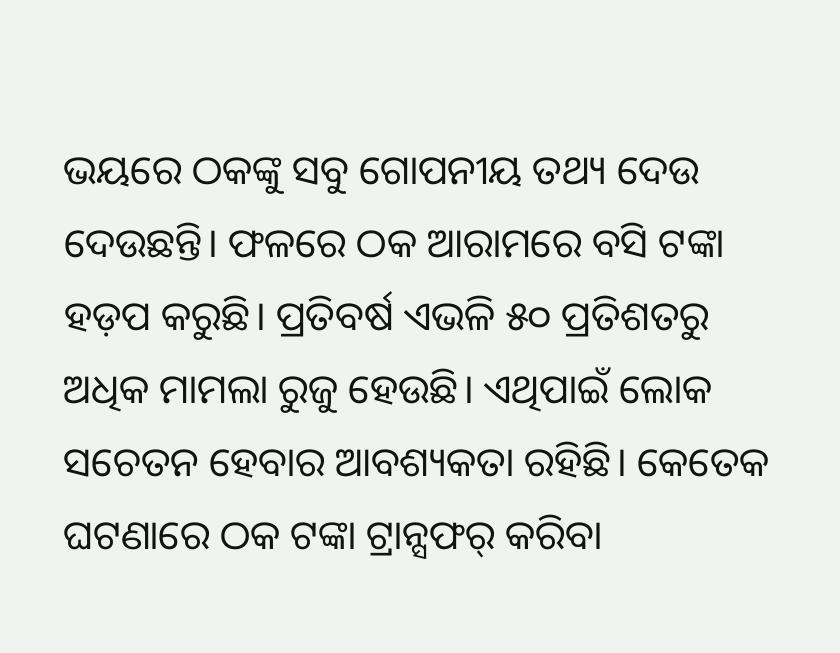ଭୟରେ ଠକଙ୍କୁ ସବୁ ଗୋପନୀୟ ତଥ୍ୟ ଦେଉ ଦେଉଛନ୍ତି। ଫଳରେ ଠକ ଆରାମରେ ବସି ଟଙ୍କା ହଡ଼ପ କରୁଛି। ପ୍ରତିବର୍ଷ ଏଭଳି ୫୦ ପ୍ରତିଶତରୁ ଅଧିକ ମାମଲା ରୁଜୁ ହେଉଛି। ଏଥିପାଇଁ ଲୋକ ସଚେତନ ହେବାର ଆବଶ୍ୟକତା ରହିଛି। କେତେକ ଘଟଣାରେ ଠକ ଟଙ୍କା ଟ୍ରାନ୍ସଫର୍ କରିବା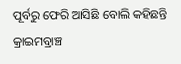ପୂର୍ବରୁ ଫେରି ଆସିଛି ବୋଲି କହିଛନ୍ତି କ୍ରାଇମବ୍ରାଞ୍ଚ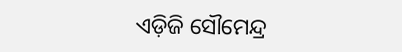ଏଡ଼ିଜି ସୌମେନ୍ଦ୍ର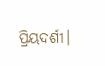ପ୍ରିୟଦର୍ଶୀ।